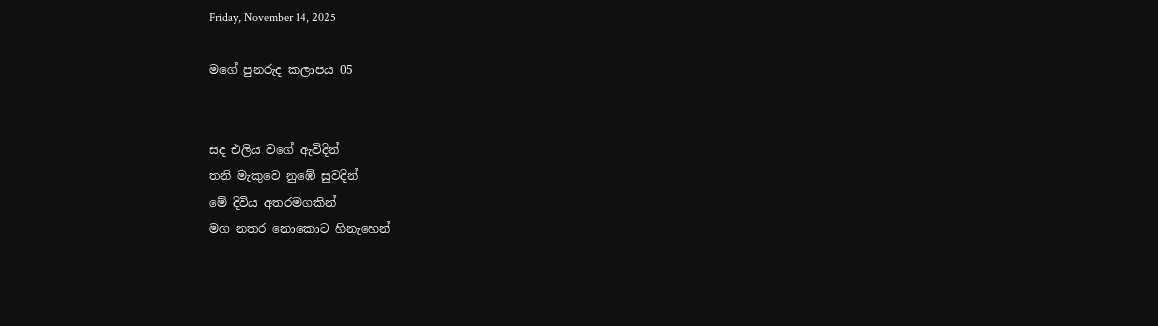Friday, November 14, 2025

මගේ පුනරුද කලාපය 05


සද එලිය වගේ ඇවිදින්
තනි මැකුවෙ නුඹේ සුවදින්
මේ දිවිය අතරමගකින්
මග නතර නොකොට හිනැහෙන්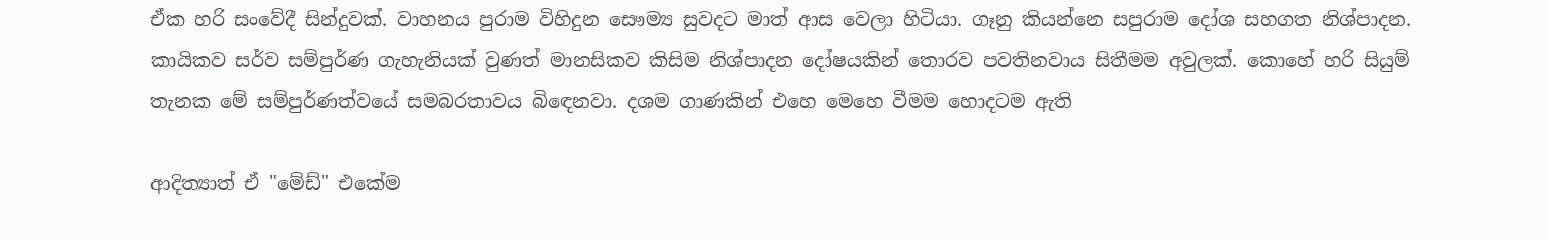ඒක හරි සංවේදී සින්දුවක්. වාහනය පුරාම විහිදුන සෞම්‍ය සුවදට මාත් ආස වෙලා හිටියා. ගෑනු කියන්නෙ සපුරාම දෝශ සහගත නිශ්පාදන. කායිකව සර්ව සම්පුර්ණ ගැහැනියක් වුණත් මානසිකව කිසිම නිශ්පාදන දෝෂයකින් තොරව පවතිනවාය සිතීමම අවුලක්. කොහේ හරි සියුම් තැනක මේ සම්පුර්ණත්වයේ සමබරතාවය බිඳෙනවා. දශම ගාණකින් එහෙ මෙහෙ වීමම හොදටම ඇති

ආදිත්‍යාත් ඒ "මේඩ්" එකේම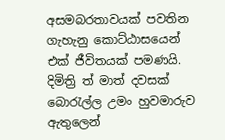අසමබරතාවයක් පවතින ගැහැනු කොට්ඨාසයෙන් එක් ජීවිතයක් පමණයි. දිමිත්‍රි ත් මාත් දවසක් බොරැල්ල උමං හුවමාරුව ඇතුලෙන්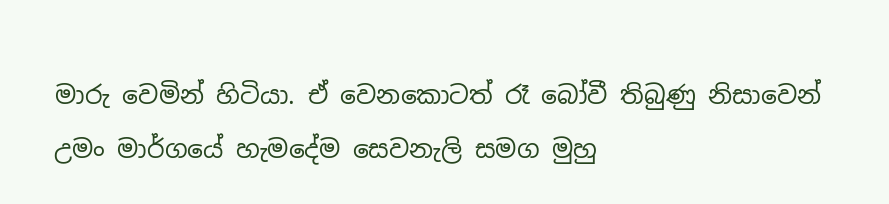මාරු වෙමින් හිටියා. ඒ වෙනකොටත් රෑ බෝවී තිබුණු නිසාවෙන් උමං මාර්ගයේ හැමදේම සෙවනැලි සමග මුහු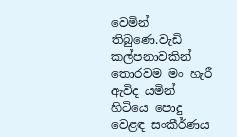වෙමින් තිබුණෙ.වැඩි කල්පනාවකින් තොරවම මං හැරී ඇවිද යමින් හිටියෙ පොදු වෙළඳ සංකීර්ණය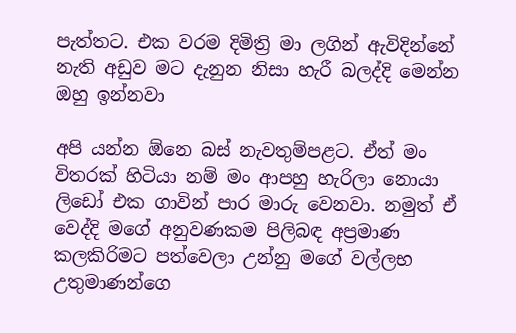පැත්තට. එක වරම දිමිත්‍රි මා ලගින් ඇවිදින්නේ නැති අඩුව මට දැනුන නිසා හැරී බලද්දි මෙන්න ඔහු ඉන්නවා

අපි යන්න ඕනෙ බස් නැවතුම්පළට. ඒත් මං විතරක් හිටියා නම් මං ආපහු හැරිලා නොයා ලිඩෝ එක ගාවින් පාර මාරු වෙනවා. නමුත් ඒ වෙද්දි මගේ අනුවණකම පිලිබඳ අප්‍රමාණ කලකිරිමට පත්වෙලා උන්නු මගේ වල්ලභ උතුමාණන්ගෙ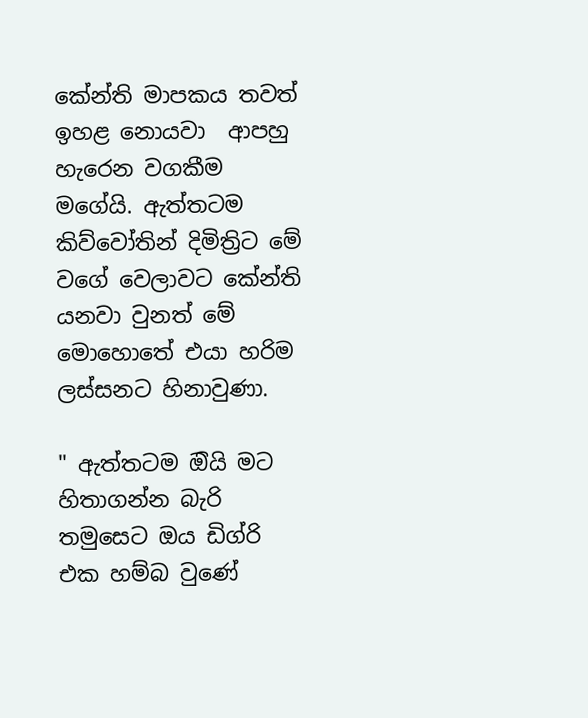කේන්ති මාපකය තවත් ඉහළ නොයවා  ආපහු හැරෙන වගකීම මගේයි. ඇත්තටම කිව්වෝතින් දිමිත්‍රිට මේ වගේ වෙලාවට කේන්ති යනවා වුනත් මේ මොහොතේ එයා හරිම ලස්සනට හිනාවුණා.

" ඇත්තටම ඔියි මට හිතාගන්න බැරි තමුසෙට ඔය ඩිග්රි එක හම්බ වුණේ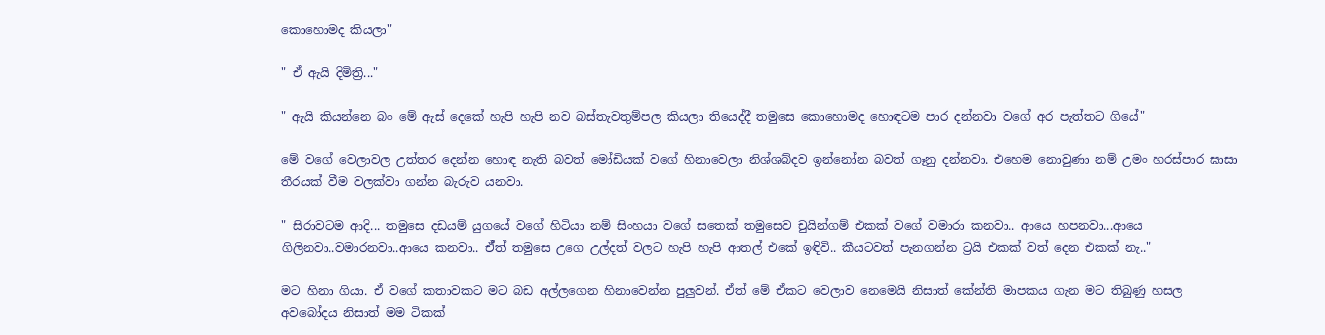කොහොමද කියලා"

" ඒ ඇයි දිමිත්‍රි..."

" ඇයි කියන්නෙ බං මේ ඇස් දෙකේ හැපි හැපි නව බස්තැවතුම්පල කියලා තියෙද්දී තමුසෙ කොහොමද හොඳටම පාර දන්නවා වගේ අර පැත්තට ගියේ"

මේ වගේ වෙලාවල උත්තර දෙන්න හොඳ නැති බවත් මෝඩියක් වගේ හිනාවෙලා නිශ්ශබ්දව ඉන්නෝන බවත් ගෑනු දන්නවා. එහෙම නොවුණා නම් උමං හරස්පාර ඝාසා තීරයක් වීම වලක්වා ගන්න බැරුව යනවා.

" සිරාවටම ආදි... තමුසෙ දඩයම් යුගයේ වගේ හිටියා නම් සිංහයා වගේ සතෙක් තමුසෙව චුයින්ගම් එකක් වගේ වමාරා කනවා.. ආයෙ හපනවා...ආයෙ ගිලිනවා..වමාරනවා..ආයෙ කනවා.. ඒ්ත් තමුසෙ උගෙ උල්දත් වලට හැපි හැපි ආතල් එකේ ඉඳිවි.. කීයටවත් පැනගන්න ට්‍රයි එකක් වත් දෙන එකක් නැ.."

මට හිනා ගියා. ඒ වගේ කතාවකට මට බඩ අල්ලගෙන හිනාවෙන්න පුලුවන්. ඒත් මේ ඒකට වෙලාව නෙමෙයි නිසාත් කේන්ති මාපකය ගැන මට තිබුණු හසල අවබෝදය නිසාත් මම ටිකක්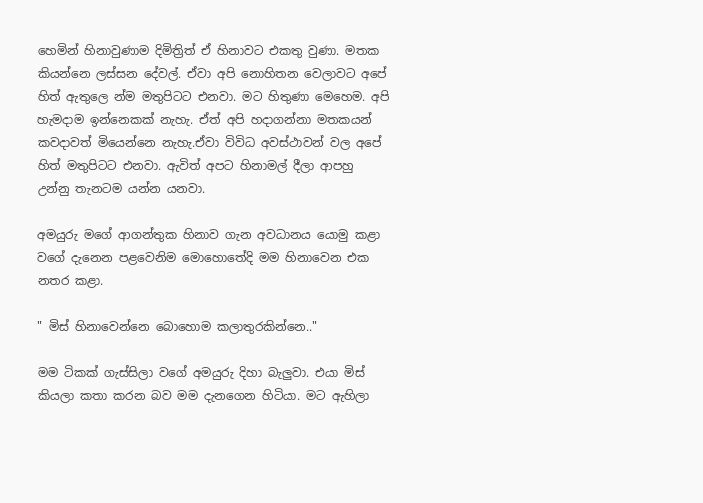හෙමින් හිනාවුණාම දිමිත්‍රිත් ඒ හිනාවට එකතු වුණා. මතක කියන්නෙ ලස්සන දේවල්. ඒවා අපි නොහිතන වෙලාවට අපේ හිත් ඇතුලෙ න්ම මතුපිටට එනවා. මට හිතුණා මෙහෙම. අපි හැමදාම ඉන්නෙකක් නැහැ. ඒත් අපි හදාගන්නා මතකයන් කවදාවත් මියෙන්නෙ නැහැ.ඒවා විවිධ අවස්ථාවන් වල අපේ හිත් මතුපිටට එනවා. ඇවිත් අපට හිනාමල් දීලා ආපහු උන්නු තැනටම යන්න යනවා.

අමයුරු මගේ ආගන්තුක හිනාව ගැන අවධානය යොමු කළා වගේ දැනෙන පළවෙනිම මොහොතේදි මම හිනාවෙන එක නතර කළා.

" මිස් හිනාවෙන්නෙ බොහොම කලාතුරකින්නෙ.."

මම ටිකක් ගැස්සිලා වගේ අමයුරු දිහා බැලුවා. එයා මිස් කියලා කතා කරන බව මම දැනගෙන හිටියා. මට ඇහිලා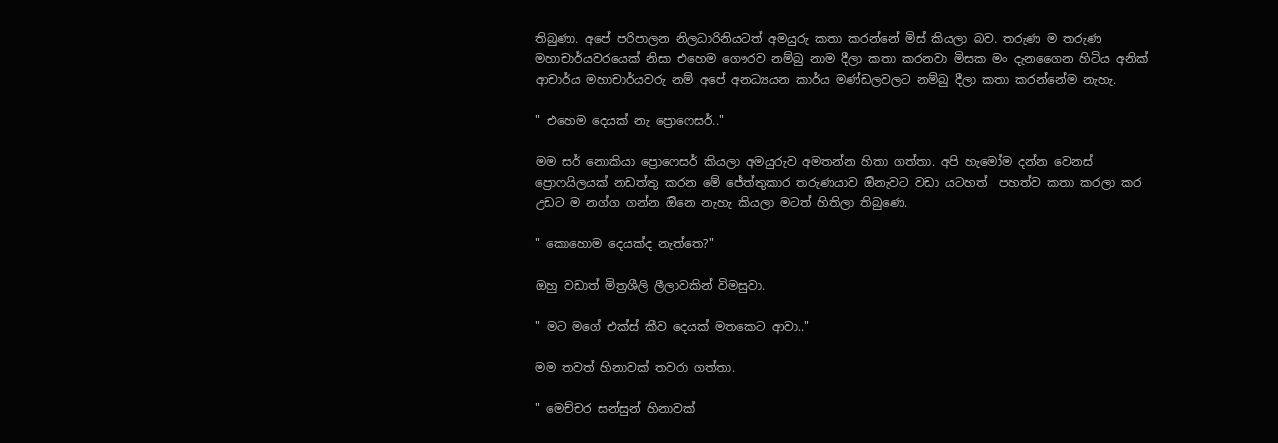තිබුණා. අපේ පරිපාලන නිලධාරිනියටත් අමයුරු කතා කරන්නේ මිස් කියලා බව. තරුණ ම තරුණ මහාචාර්යවරයෙක් නිසා එහෙම ගෞරව නම්බු නාම දීලා කතා කරනවා මිසක මං දැනගෛන හිටිය අනික් ආචාර්ය මහාචාර්යවරු නම් අපේ අනධ්‍යයන කාර්ය මණ්ඩලවලට නම්බු දීලා කතා කරන්නේම නැහැ.

" එහෙම දෙයක් නැ ප්‍රොෆෙසර්.."

මම සර් නොකියා ප්‍රොෆෙසර් කියලා අමයුරුව අමතන්න හිතා ගත්තා. අපි හැමෝම දන්න වෙනස් ප්‍රොෆයිලයක් නඩත්තු කරන මේ ජේත්තුකාර තරුණයාව ඔිනැවට වඩා යටහත්  පහත්ව කතා කරලා කර උඩට ම නග්ග ගන්න ඔිනෙ නැහැ කියලා මටත් හිතිලා තිබුණෙ.

" කොහොම දෙයක්ද නැත්තෙ?"

ඔහු වඩාත් මිත්‍රශීලි ලීලාවකින් විමසුවා.

" මට මගේ එක්ස් කීව දෙයක් මතකෙට ආවා.."

මම තවත් හිනාවක් තවරා ගත්තා.

" මෙච්චර සන්සුන් හිනාවක්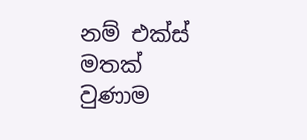නම් එක්ස් මතක් වුණාම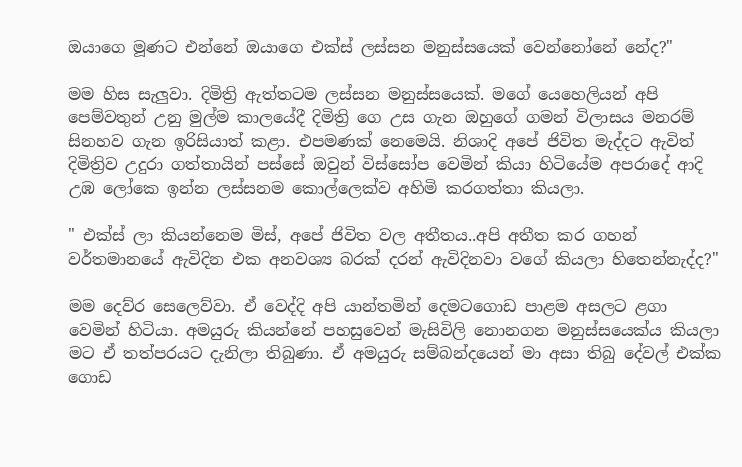ඔයාගෙ මූණට එන්නේ ඔයාගෙ එක්ස් ලස්සන මනුස්සයෙක් වෙන්නෝනේ නේද?"

මම හිස සැලුවා. දිමිත්‍රි ඇත්තටම ලස්සන මනුස්සයෙක්. මගේ යෙහෙලියන් අපි පෙම්වතුන් උනු මුල්ම කාලයේදී දිමිත්‍රි ගෙ උස ගැන ඔහුගේ ගමන් විලාසය මනරම් සිනහව ගැන ඉරිසියාත් කළා. එපමණක් නෙමෙයි. නිශාදි අපේ ජිවිත මැද්දට ඇවිත් දිමිත්‍රිව උදුරා ගත්තායින් පස්සේ ඔවුන් විස්සෝප වෙමින් කියා හිටියේම අපරාදේ ආදි උඹ ලෝකෙ ඉන්න ලස්සනම කොල්ලෙක්ව අහිමි කරගත්තා කියලා.

" එක්ස් ලා කියන්නෙම මිස්, අපේ ජිවිත වල අතීතය..අපි අතීත කර ගහන් වර්තමානයේ ඇවිදින එක අනවශ්‍ය බරක් දරන් ඇවිදිනවා වගේ කියලා හිතෙන්නැද්ද?"

මම දෙව්‌ර සෙලෙව්වා. ඒ වෙද්දි අපි යාන්තමින් දෙමටගොඩ පාළම අසලට ළගා වෙමින් හිටියා. අමයුරු කියන්නේ පහසුවෙන් මැසිවිලි නොනගන මනුස්සයෙක්ය කියලා මට ඒ තත්පරයට දැනිලා තිබුණා. ඒ අමයුරු සම්බන්දයෙන් මා අසා තිබු දේවල් එක්ක ගොඩ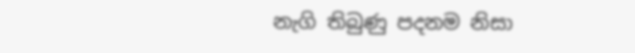නැගි තිබුණු පදනම නිසා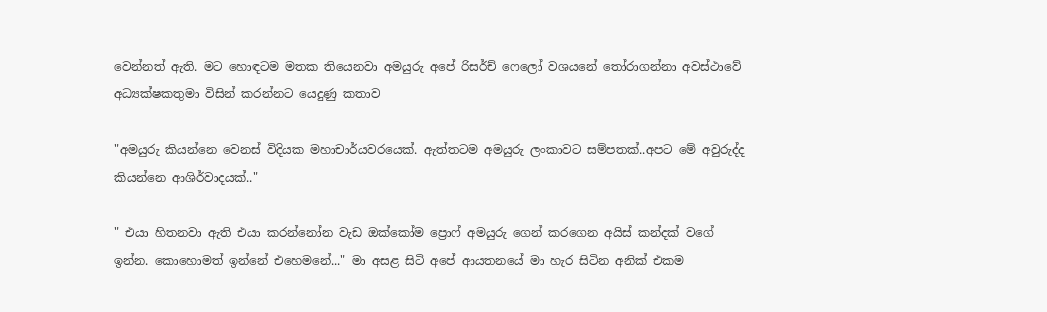වෙන්නත් ඇති. මට හොඳටම මතක තියෙනවා අමයුරු අපේ රිසර්ච් ෆෙලෝ වශයනේ තෝරාගන්නා අවස්ථාවේ අධ්‍යක්ෂකතුමා විසින් කරන්නට යෙදුණු කතාව

"අමයුරු කියන්නෙ වෙනස් විදියක මහාචාර්යවරයෙක්. ඇත්තටම අමයුරු ලංකාවට සම්පතක්..අපට මේ අවුරුද්ද කියන්නෙ ආශිර්වාදයක්.."

" එයා හිතනවා ඇති එයා කරන්නෝන වැඩ ඔක්කෝම ප්‍රොෆ් අමයුරු ගෙන් කරගෙන අයිස් කන්දක් වගේ ඉන්න. කොහොමත් ඉන්නේ එහෙමනේ..." මා අසළ සිටි අපේ ආයතනයේ මා හැර සිටින අනික් එකම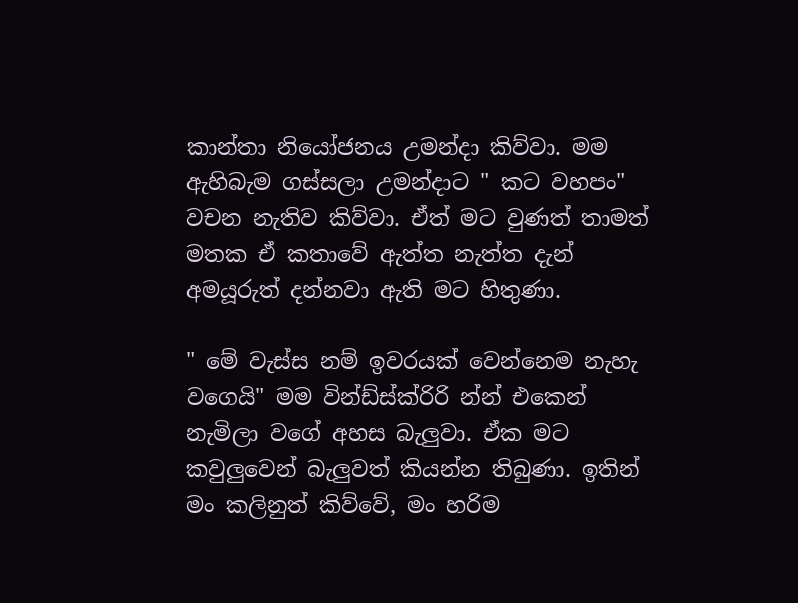කාන්තා නියෝජනය උමන්දා කිව්වා. මම ඇහිබැම ගස්සලා උමන්දාට " කට වහපං" වචන නැතිව කිව්වා. ඒත් මට වුණත් තාමත් මතක ඒ කතාවේ ඇත්ත නැත්ත දැන් අමයූරුත් දන්නවා ඇති මට හිතුණා.

" මේ වැස්ස නම් ඉවරයක් වෙන්නෙම නැහැ වගෙයි" මම වින්ඩ්ස්ක්රිරි න්න් එකෙන් නැමිලා වගේ අහස බැලුවා. ඒක මට කවුලුවෙන් බැලුවත් කියන්න තිබුණා. ඉතින් මං කලිනුත් කිව්වේ, මං හරිම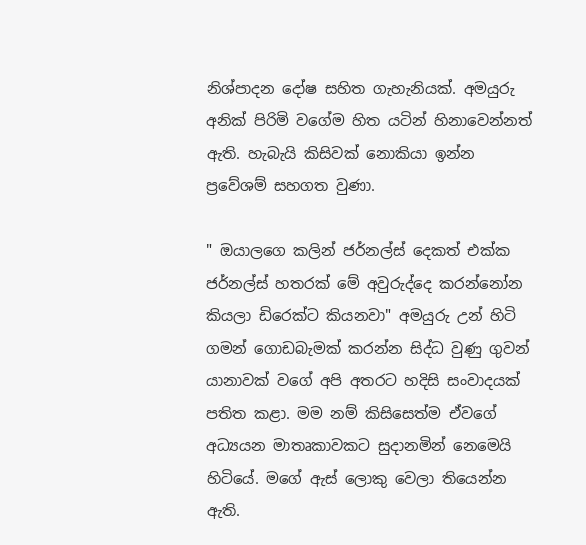නිශ්පාදන දෝෂ සහිත ගැහැනියක්. අමයුරු අනික් පිරිමි වගේම හිත යටින් හිනාවෙන්නත් ඇති. හැබැයි කිසිවක් නොකියා ඉන්න ප්‍රවේශම් සහගත වුණා.

" ඔයාලගෙ කලින් ජර්නල්ස් දෙකත් එක්ක ජර්නල්ස් හතරක් මේ අවුරුද්දෙ කරන්නෝන කියලා ඩිරෙක්ට කියනවා" අමයුරු උන් හිටි ගමන් ගොඩබැමක් කරන්න සිද්ධ වුණු ගුවන් යානාවක් වගේ අපි අතරට හදිසි සංවාදයක් පතිත කළා. මම නම් කිසිසෙත්ම ඒවගේ අධ්‍යයන මාතෘකාවකට සුදානමින් නෙමෙයි හිටියේ. මගේ ඇස් ලොකු වෙලා තියෙන්න ඇති.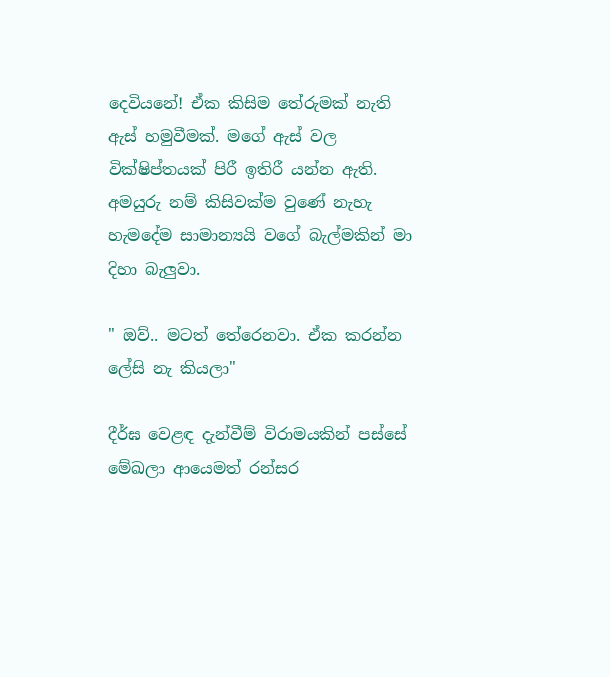දෙවියනේ! ඒක කිසිම තේරුමක් නැති ඇස් හමුවීමක්. මගේ ඇස් වල වික්ෂිප්තයක් පිරී ඉතිරී යන්න ඇති. අමයුරු නම් කිසිවක්ම වුණේ නැහැ හැමදේම සාමාන්‍යයි වගේ බැල්මකින් මා දිහා බැලුවා.

" ඔව්.. මටත් තේරෙනවා. ඒක කරන්න ලේසි නැ කියලා"

දීර්ඝ වෙළඳ දැන්වීම් විරාමයකින් පස්සේ මේඛලා ආයෙමත් රන්සර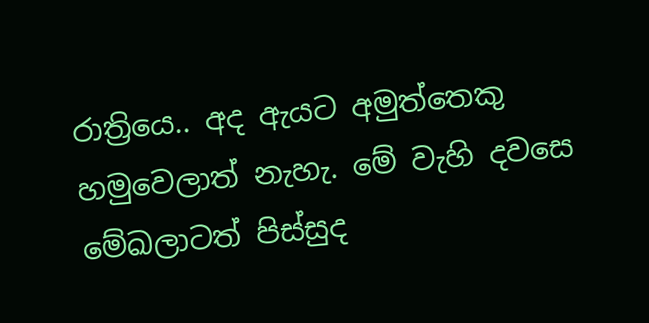රාත්‍රියෙ.. අද ඇයට අමුත්තෙකු හමුවෙලාත් නැහැ. මේ වැහි දවසෙ මේඛලාටත් පිස්සුද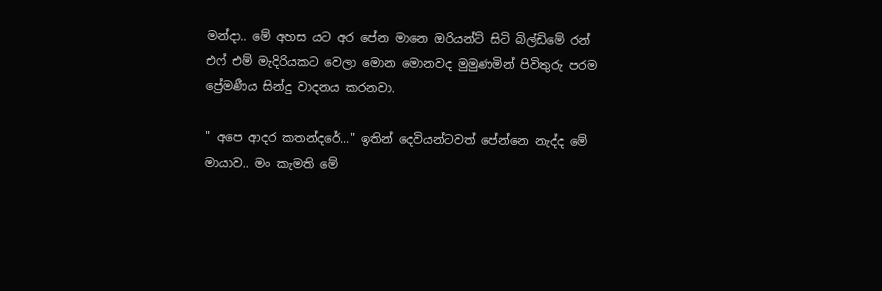මන්දා.. මේ අහස යට අර පේන මානෙ ඔරියන්ට් සිටි බිල්ඩිමේ රන් එෆ් එම් මැදිරියකට වෙලා මොන මොනවද මුමුණමින් පිවිතුරු පරම ප්‍ර‌ේමණීය සින්දු වාදනය කරනවා.

" අපෙ ආදර කතන්දරේ..." ඉතින් දෙවියන්ටවත් පේන්නෙ නැද්ද මේ මායාව.. මං කැමති මේ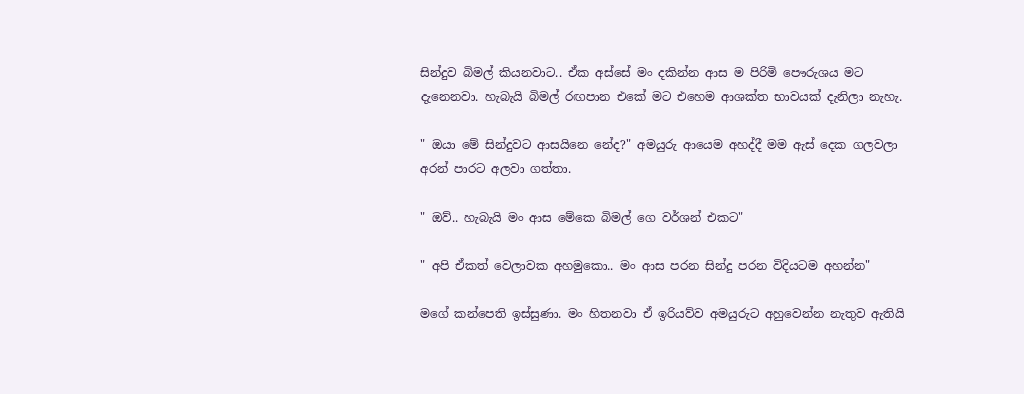සින්දුව බිමල් කියනවාට.. ඒක අස්සේ මං දකින්න ආස ම පිරිමි පෞරුශය මට දැනෙනවා. හැබැයි බිමල් රඟපාන එකේ මට එහෙම ආශක්ත භාවයක් දැනිලා නැහැ.

" ඔයා මේ සින්දුවට ආසයිනෙ නේද?" අමයුරු ආයෙම අහද්දී මම ඇස් දෙක ගලවලා අරන් පාරට අලවා ගත්තා.

" ඔව්.. හැබැයි මං ආස මේකෙ බිමල් ගෙ වර්ශන් එකට"

" අපි ඒකත් වෙලාවක අහමුකො.. මං ආස පරන සින්දු පරන විදියටම අහන්න"

මගේ කන්පෙති ඉස්සුණා. මං හිතනවා ඒ ඉරියව්ව අමයුරුට අහුවෙන්න නැතුව ඇතියි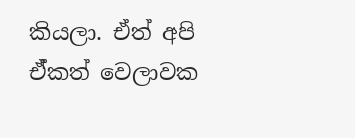කියලා. ඒත් අපි ඒ්කත් වෙලාවක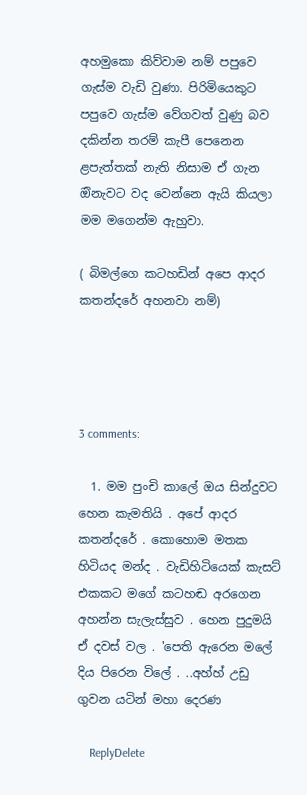අහමුකො කිව්වාම නම් පපුවෙ ගැස්ම වැඩි වුණා. පිරිමියෙකුට පපුවෙ ගැස්ම වේගවත් වුණු බව දකින්න තරම් කැපී පෙනෙන ළපැත්තක් නැති නිසාම ඒ ගැන ඔිනැවට වද වෙන්නෙ ඇයි කියලා මම මගෙන්ම ඇහුවා.

( බිමල්ගෙ කටහඩින් අපෙ ආදර කතන්දරේ අහනවා නම්)




3 comments:

  1. මම පුංචි කාලේ ඔය සින්දුවට හෙන කැමතියි . අපේ ආදර කතන්දරේ . කොහොම මතක හිටියද මන්ද . වැඩිහිටියෙක් කැසට් එකකට මගේ කටහඬ අරගෙන අහන්න සැලැස්සුව . හෙන පුදුමයි ඒ දවස් වල . 'පෙති ඇරෙන මලේ දිය පිරෙන විලේ . ..අහ්හ් උඩු ගුවන යටින් මහා දෙරණ

    ReplyDelete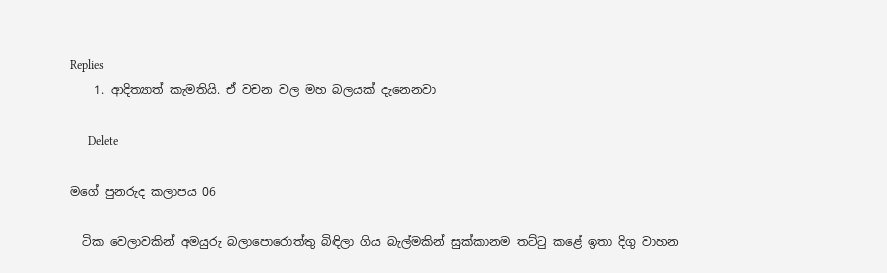Replies
    1. ආදිත්‍යාත් කැමතියි. ඒ වචන වල මහ බලයක් දැනෙනවා

      Delete

මගේ පුනරුද කලාපය 06

  ටික වෙලාවකින් අමයුරු බලාපොරොත්තු බිඳිලා ගිය බැල්මකින් සුක්කානම තට්ටු කළේ ඉතා දිගු වාහන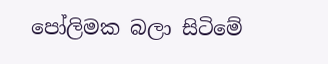පෝලිමක බලා සිටිමේ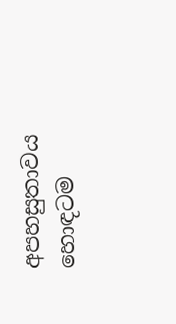අපහසුතාවය හොඳටම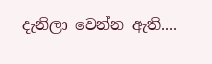දැනිලා වෙන්න ඇති....